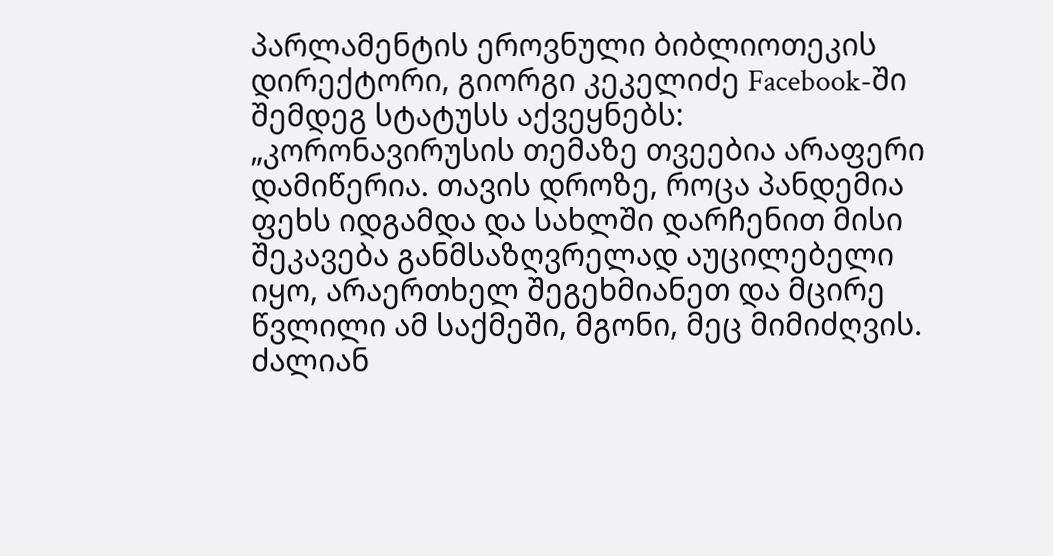პარლამენტის ეროვნული ბიბლიოთეკის დირექტორი, გიორგი კეკელიძე Facebook-ში შემდეგ სტატუსს აქვეყნებს:
„კორონავირუსის თემაზე თვეებია არაფერი დამიწერია. თავის დროზე, როცა პანდემია ფეხს იდგამდა და სახლში დარჩენით მისი შეკავება განმსაზღვრელად აუცილებელი იყო, არაერთხელ შეგეხმიანეთ და მცირე წვლილი ამ საქმეში, მგონი, მეც მიმიძღვის. ძალიან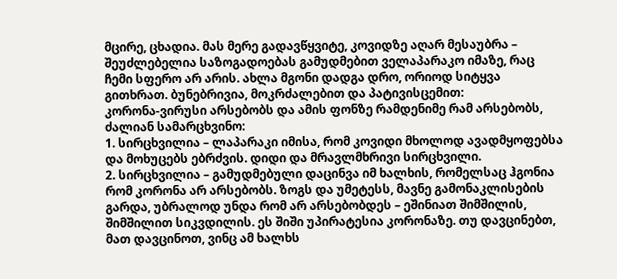მცირე, ცხადია. მას მერე გადავწყვიტე, კოვიდზე აღარ მესაუბრა – შეუძლებელია საზოგადოებას გამუდმებით ველაპარაკო იმაზე, რაც ჩემი სფერო არ არის. ახლა მგონი დადგა დრო, ორიოდ სიტყვა გითხრათ. ბუნებრივია, მოკრძალებით და პატივისცემით:
კორონა-ვირუსი არსებობს და ამის ფონზე რამდენიმე რამ არსებობს, ძალიან სამარცხვინო:
1. სირცხვილია – ლაპარაკი იმისა, რომ კოვიდი მხოლოდ ავადმყოფებსა და მოხუცებს ებრძვის. დიდი და მრავლმხრივი სირცხვილი.
2. სირცხვილია – გამუდმებული დაცინვა იმ ხალხის, რომელსაც ჰგონია რომ კორონა არ არსებობს. ზოგს და უმეტესს, მავნე გამონაკლისების გარდა, უბრალოდ უნდა რომ არ არსებობდეს – ეშინიათ შიმშილის, შიმშილით სიკვდილის. ეს შიში უპირატესია კორონაზე. თუ დავცინებთ, მათ დავცინოთ, ვინც ამ ხალხს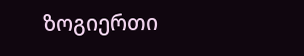ზოგიერთი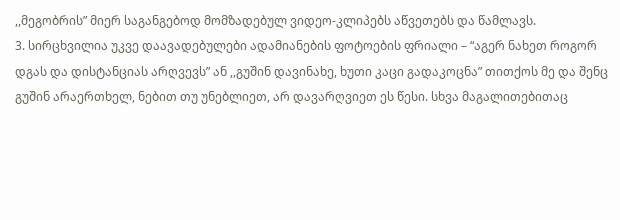,,მეგობრის” მიერ საგანგებოდ მომზადებულ ვიდეო-კლიპებს აწვეთებს და წამლავს.
3. სირცხვილია უკვე დაავადებულები ადამიანების ფოტოების ფრიალი – “აგერ ნახეთ როგორ დგას და დისტანციას არღვევს” ან ,,გუშინ დავინახე, ხუთი კაცი გადაკოცნა” თითქოს მე და შენც გუშინ არაერთხელ, ნებით თუ უნებლიეთ, არ დავარღვიეთ ეს წესი. სხვა მაგალითებითაც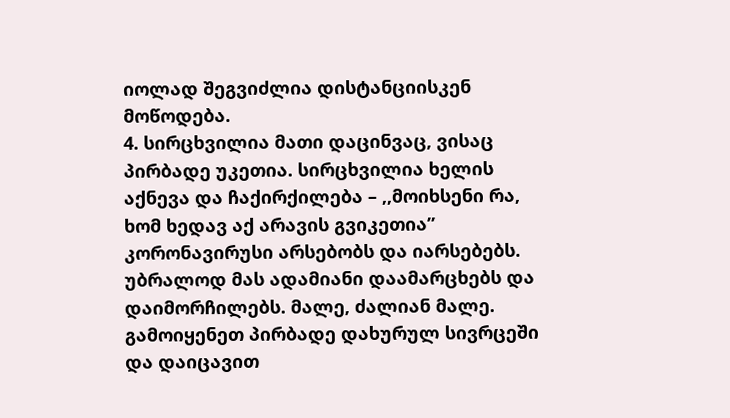იოლად შეგვიძლია დისტანციისკენ მოწოდება.
4. სირცხვილია მათი დაცინვაც, ვისაც პირბადე უკეთია. სირცხვილია ხელის აქნევა და ჩაქირქილება – ,,მოიხსენი რა, ხომ ხედავ აქ არავის გვიკეთია”
კორონავირუსი არსებობს და იარსებებს. უბრალოდ მას ადამიანი დაამარცხებს და დაიმორჩილებს. მალე, ძალიან მალე. გამოიყენეთ პირბადე დახურულ სივრცეში და დაიცავით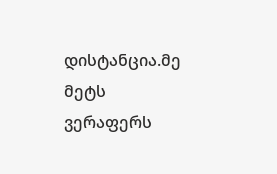დისტანცია.მე მეტს ვერაფერს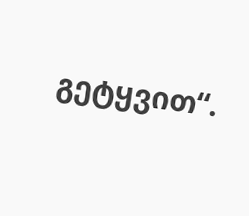გეტყვით“.